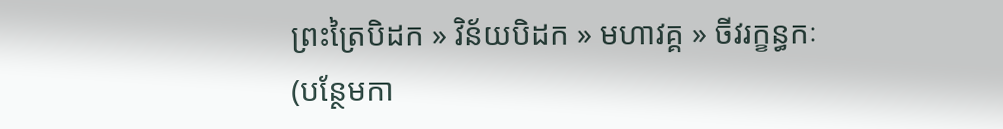ព្រះត្រៃបិដក » វិន័យបិដក » មហាវគ្គ » ចីវរក្ខន្ធកៈ
(បន្ថែមកា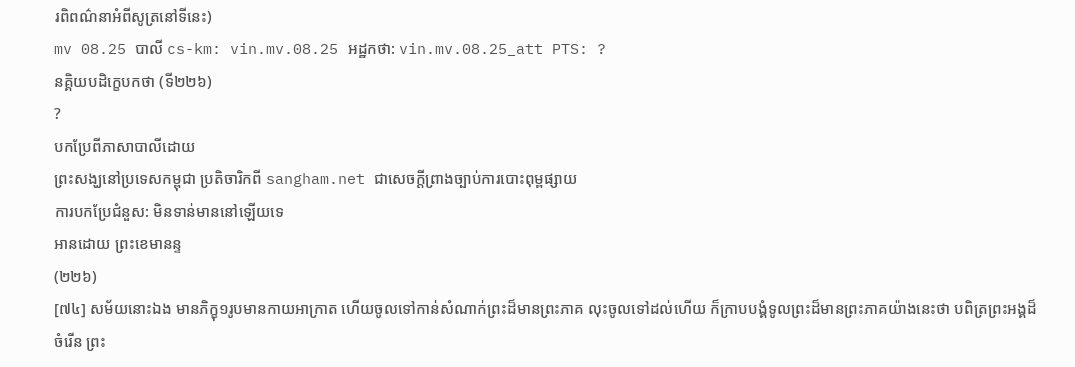រពិពណ៌នាអំពីសូត្រនៅទីនេះ)
mv 08.25 បាលី cs-km: vin.mv.08.25 អដ្ឋកថា: vin.mv.08.25_att PTS: ?
នគ្គិយបដិក្ខេបកថា (ទី២២៦)
?
បកប្រែពីភាសាបាលីដោយ
ព្រះសង្ឃនៅប្រទេសកម្ពុជា ប្រតិចារិកពី sangham.net ជាសេចក្តីព្រាងច្បាប់ការបោះពុម្ពផ្សាយ
ការបកប្រែជំនួស: មិនទាន់មាននៅឡើយទេ
អានដោយ ព្រះខេមានន្ទ
(២២៦)
[៧៤] សម័យនោះឯង មានភិក្ខុ១រូបមានកាយអាក្រាត ហើយចូលទៅកាន់សំណាក់ព្រះដ៏មានព្រះភាគ លុះចូលទៅដល់ហើយ ក៏ក្រាបបង្គំទូលព្រះដ៏មានព្រះភាគយ៉ាងនេះថា បពិត្រព្រះអង្គដ៏ចំរើន ព្រះ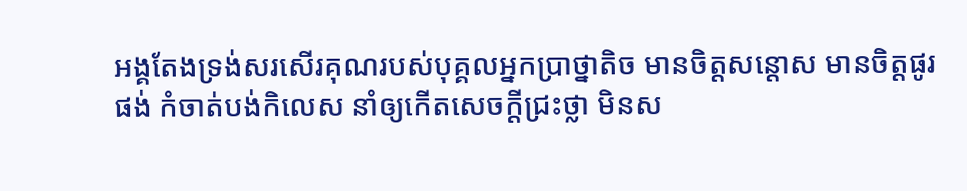អង្គតែងទ្រង់សរសើរគុណរបស់បុគ្គលអ្នកប្រាថ្នាតិច មានចិត្តសន្តោស មានចិត្តផូរផង់ កំចាត់បង់កិលេស នាំឲ្យកើតសេចក្តីជ្រះថ្លា មិនស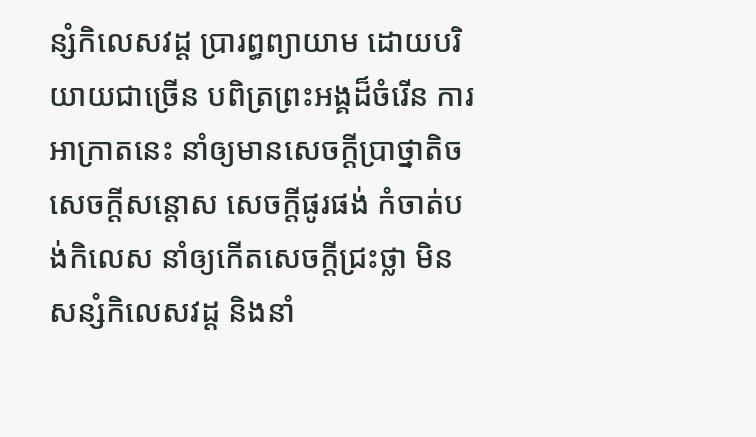ន្សំកិលេសវដ្ត ប្រារព្ធព្យាយាម ដោយបរិយាយជាច្រើន បពិត្រព្រះអង្គដ៏ចំរើន ការអាក្រាតនេះ នាំឲ្យមានសេចក្តីប្រាថ្នាតិច សេចក្តីសន្តោស សេចក្តីផូរផង់ កំចាត់បង់កិលេស នាំឲ្យកើតសេចក្តីជ្រះថ្លា មិនសន្សំកិលេសវដ្ត និងនាំ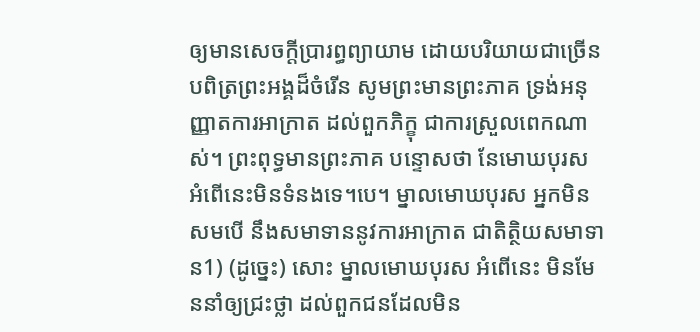ឲ្យមានសេចក្តីប្រារព្ធព្យាយាម ដោយបរិយាយជាច្រើន បពិត្រព្រះអង្គដ៏ចំរើន សូមព្រះមានព្រះភាគ ទ្រង់អនុញ្ញាតការអាក្រាត ដល់ពួកភិក្ខុ ជាការស្រួលពេកណាស់។ ព្រះពុទ្ធមានព្រះភាគ បន្ទោសថា នែមោឃបុរស អំពើនេះមិនទំនងទេ។បេ។ ម្នាលមោឃបុរស អ្នកមិនសមបើ នឹងសមាទាននូវការអាក្រាត ជាតិត្ថិយសមាទាន1) (ដូច្នេះ) សោះ ម្នាលមោឃបុរស អំពើនេះ មិនមែននាំឲ្យជ្រះថ្លា ដល់ពួកជនដែលមិន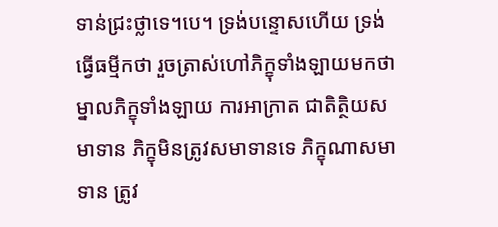ទាន់ជ្រះថ្លាទេ។បេ។ ទ្រង់បន្ទោសហើយ ទ្រង់ធ្វើធម្មីកថា រួចត្រាស់ហៅភិក្ខុទាំងឡាយមកថា ម្នាលភិក្ខុទាំងឡាយ ការអាក្រាត ជាតិត្ថិយសមាទាន ភិក្ខុមិនត្រូវសមាទានទេ ភិក្ខុណាសមាទាន ត្រូវ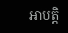អាបត្តិ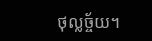ថុល្លច្ច័យ។